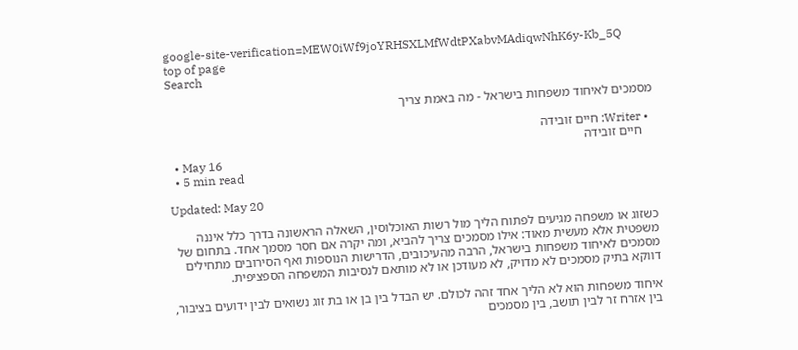google-site-verification=MEW0iWf9joYRHSXLMfWdtPXabvMAdiqwNhK6y-Kb_5Q
top of page
Search

מסמכים לאיחוד משפחות בישראל - מה באמת צריך

  • Writer: חיים זובידה
    חיים זובידה
  • May 16
  • 5 min read

Updated: May 20

כשזוג או משפחה מגיעים לפתוח הליך מול רשות האוכלוסין, השאלה הראשונה בדרך כלל איננה משפטית אלא מעשית מאוד: אילו מסמכים צריך להביא, ומה יקרה אם חסר מסמך אחד. בתחום של מסמכים לאיחוד משפחות בישראל, הרבה מהעיכובים, הדרישות הנוספות ואף הסירובים מתחילים דווקא בתיק מסמכים לא מדויק, לא מעודכן או לא מותאם לנסיבות המשפחה הספציפית.

איחוד משפחות הוא לא הליך אחד זהה לכולם. יש הבדל בין בן או בת זוג נשואים לבין ידועים בציבור, בין אזרח זר לבין תושב, בין מסמכים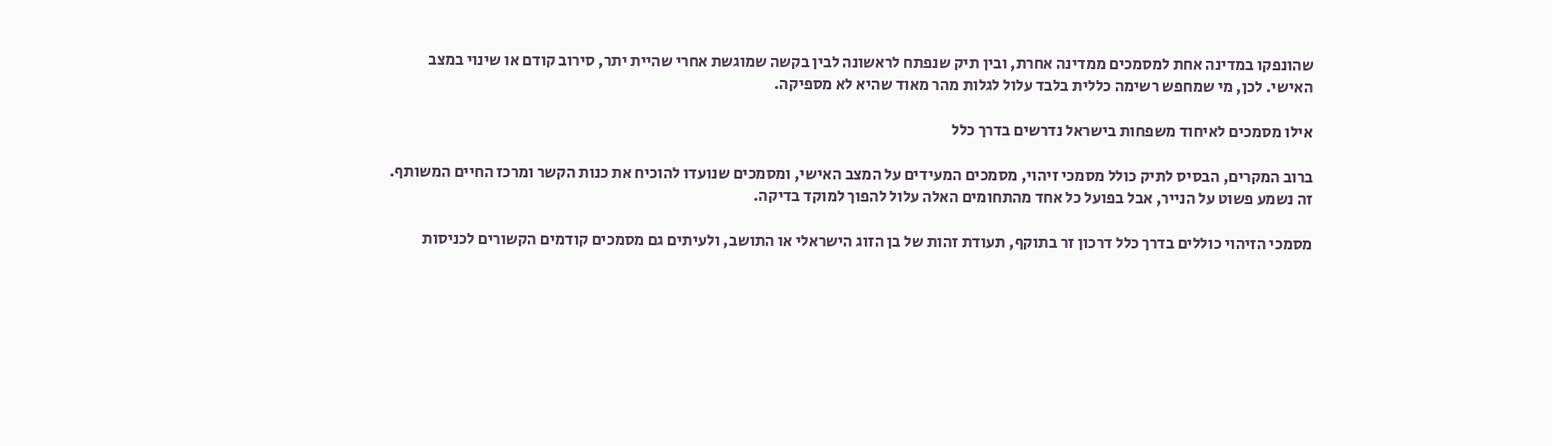שהונפקו במדינה אחת למסמכים ממדינה אחרת, ובין תיק שנפתח לראשונה לבין בקשה שמוגשת אחרי שהיית יתר, סירוב קודם או שינוי במצב האישי. לכן, מי שמחפש רשימה כללית בלבד עלול לגלות מהר מאוד שהיא לא מספיקה.

אילו מסמכים לאיחוד משפחות בישראל נדרשים בדרך כלל

ברוב המקרים, הבסיס לתיק כולל מסמכי זיהוי, מסמכים המעידים על המצב האישי, ומסמכים שנועדו להוכיח את כנות הקשר ומרכז החיים המשותף. זה נשמע פשוט על הנייר, אבל בפועל כל אחד מהתחומים האלה עלול להפוך למוקד בדיקה.

מסמכי הזיהוי כוללים בדרך כלל דרכון זר בתוקף, תעודת זהות של בן הזוג הישראלי או התושב, ולעיתים גם מסמכים קודמים הקשורים לכניסות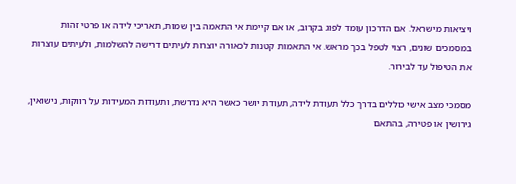ויציאות מישראל. אם הדרכון עומד לפוג בקרוב, או אם קיימת אי התאמה בין שמות, תאריכי לידה או פרטי זהות במסמכים שונים, רצוי לטפל בכך מראש. אי התאמות קטנות לכאורה יוצרות לעיתים דרישה להשלמות, ולעיתים עוצרות את הטיפול עד לבירור.

מסמכי מצב אישי כוללים בדרך כלל תעודת לידה, תעודת יושר כאשר היא נדרשת, ותעודות המעידות על רווקות, נישואין, גירושין או פטירה, בהתאם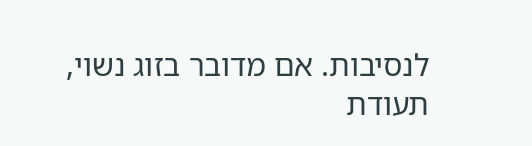לנסיבות. אם מדובר בזוג נשוי, תעודת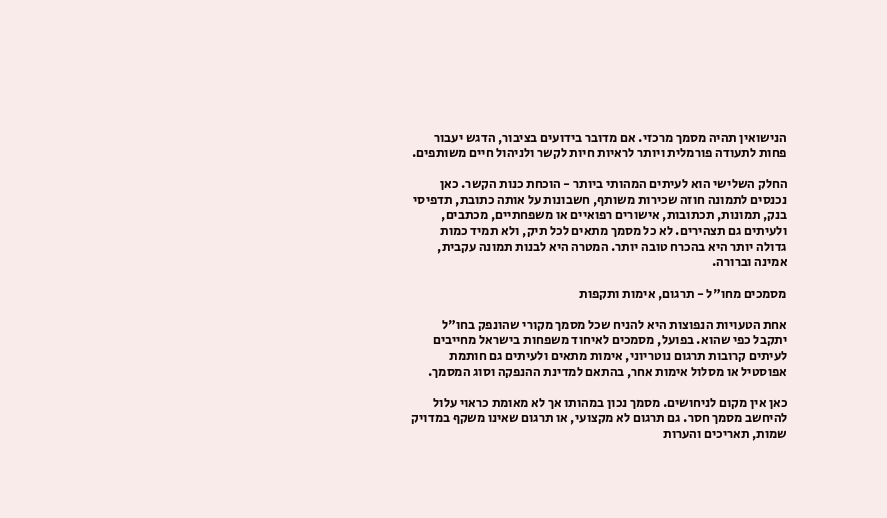הנישואין תהיה מסמך מרכזי. אם מדובר בידועים בציבור, הדגש יעבור פחות לתעודה פורמלית ויותר לראיות חיות לקשר ולניהול חיים משותפים.

החלק השלישי הוא לעיתים המהותי ביותר - הוכחת כנות הקשר. כאן נכנסים לתמונה חוזה שכירות משותף, חשבונות על אותה כתובת, תדפיסי בנק, תמונות, תכתובות, אישורים רפואיים או משפחתיים, מכתבים, ולעיתים גם תצהירים. לא כל מסמך מתאים לכל תיק, ולא תמיד כמות גדולה יותר היא בהכרח טובה יותר. המטרה היא לבנות תמונה עקבית, אמינה וברורה.

מסמכים מחו"ל - תרגום, אימות ותקפות

אחת הטעויות הנפוצות היא להניח שכל מסמך מקורי שהונפק בחו"ל יתקבל כפי שהוא. בפועל, מסמכים לאיחוד משפחות בישראל מחייבים לעיתים קרובות תרגום נוטריוני, אימות מתאים ולעיתים גם חותמת אפוסטיל או מסלול אימות אחר, בהתאם למדינת ההנפקה וסוג המסמך.

כאן אין מקום לניחושים. מסמך נכון במהותו אך לא מאומת כראוי עלול להיחשב מסמך חסר. גם תרגום לא מקצועי, או תרגום שאינו משקף במדויק שמות, תאריכים והערות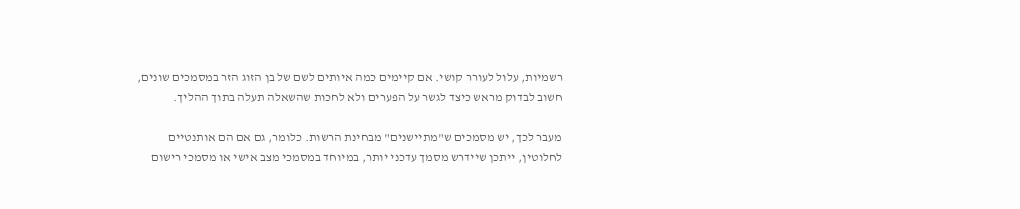רשמיות, עלול לעורר קושי. אם קיימים כמה איותים לשם של בן הזוג הזר במסמכים שונים, חשוב לבדוק מראש כיצד לגשר על הפערים ולא לחכות שהשאלה תעלה בתוך ההליך.

מעבר לכך, יש מסמכים ש"מתיישנים" מבחינת הרשות. כלומר, גם אם הם אותנטיים לחלוטין, ייתכן שיידרש מסמך עדכני יותר, במיוחד במסמכי מצב אישי או מסמכי רישום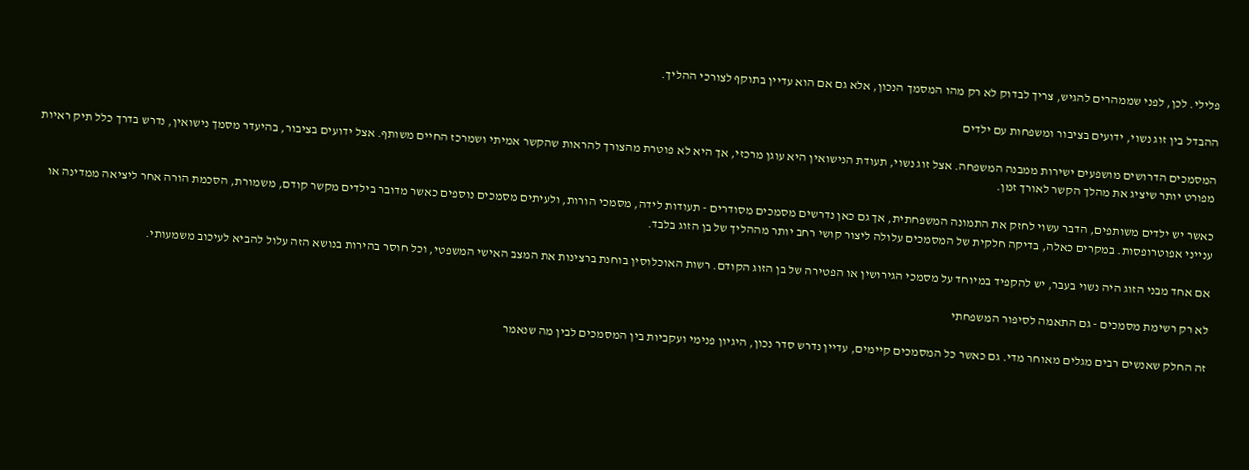פלילי. לכן, לפני שממהרים להגיש, צריך לבדוק לא רק מהו המסמך הנכון, אלא גם אם הוא עדיין בתוקף לצורכי ההליך.

ההבדל בין זוג נשוי, ידועים בציבור ומשפחות עם ילדים

המסמכים הדרושים מושפעים ישירות ממבנה המשפחה. אצל זוג נשוי, תעודת הנישואין היא עוגן מרכזי, אך היא לא פוטרת מהצורך להראות שהקשר אמיתי ושמרכז החיים משותף. אצל ידועים בציבור, בהיעדר מסמך נישואין, נדרש בדרך כלל תיק ראיות מפורט יותר שיציג את מהלך הקשר לאורך זמן.

כאשר יש ילדים משותפים, הדבר עשוי לחזק את התמונה המשפחתית, אך גם כאן נדרשים מסמכים מסודרים - תעודות לידה, מסמכי הורות, ולעיתים מסמכים נוספים כאשר מדובר בילדים מקשר קודם, משמורת, הסכמת הורה אחר ליציאה ממדינה או ענייני אפוטרופסות. במקרים כאלה, בדיקה חלקית של המסמכים עלולה ליצור קושי רחב יותר מההליך של בן הזוג בלבד.

אם אחד מבני הזוג היה נשוי בעבר, יש להקפיד במיוחד על מסמכי הגירושין או הפטירה של בן הזוג הקודם. רשות האוכלוסין בוחנת ברצינות את המצב האישי המשפטי, וכל חוסר בהירות בנושא הזה עלול להביא לעיכוב משמעותי.

לא רק רשימת מסמכים - גם התאמה לסיפור המשפחתי

זה החלק שאנשים רבים מגלים מאוחר מדי. גם כאשר כל המסמכים קיימים, עדיין נדרש סדר נכון, היגיון פנימי ועקביות בין המסמכים לבין מה שנאמר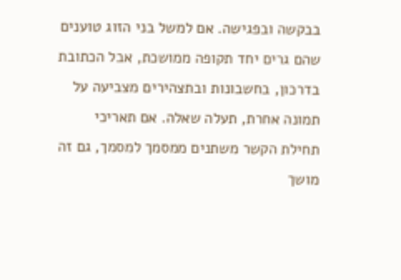בבקשה ובפגישה. אם למשל בני הזוג טוענים שהם גרים יחד תקופה ממושכת, אבל הכתובת בדרכון, בחשבונות ובתצהירים מצביעה על תמונה אחרת, תעלה שאלה. אם תאריכי תחילת הקשר משתנים ממסמך למסמך, גם זה מושך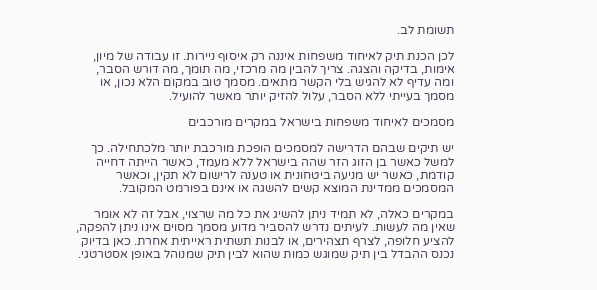תשומת לב.

לכן הכנת תיק לאיחוד משפחות איננה רק איסוף ניירות. זו עבודה של מיון, אימות, בדיקה והצגה. צריך להבין מה מרכזי, מה תומך, מה דורש הסבר, ומה עדיף לא להגיש בלי הקשר מתאים. מסמך טוב במקום הלא נכון, או מסמך בעייתי ללא הסבר, עלול להזיק יותר מאשר להועיל.

מסמכים לאיחוד משפחות בישראל במקרים מורכבים

יש תיקים שבהם הדרישה למסמכים הופכת מורכבת יותר מלכתחילה. כך למשל כאשר בן הזוג הזר שהה בישראל ללא מעמד, כאשר הייתה דחייה קודמת, כאשר יש מניעה ביטחונית או טענה לרישום לא תקין, וכאשר המסמכים ממדינת המוצא קשים להשגה או אינם בפורמט המקובל.

במקרים כאלה, לא תמיד ניתן להשיג את כל מה שרצוי, אבל זה לא אומר שאין מה לעשות. לעיתים נדרש להסביר מדוע מסמך מסוים אינו ניתן להפקה, להציע חלופה, לצרף תצהירים, או לבנות תשתית ראייתית אחרת. כאן בדיוק נכנס ההבדל בין תיק שמוגש כמות שהוא לבין תיק שמנוהל באופן אסטרטגי.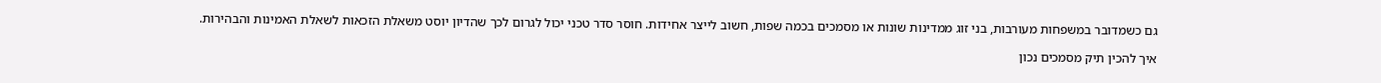גם כשמדובר במשפחות מעורבות, בני זוג ממדינות שונות או מסמכים בכמה שפות, חשוב לייצר אחידות. חוסר סדר טכני יכול לגרום לכך שהדיון יוסט משאלת הזכאות לשאלת האמינות והבהירות.

איך להכין תיק מסמכים נכון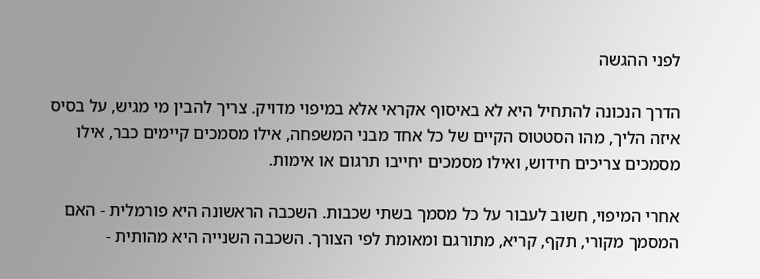לפני ההגשה

הדרך הנכונה להתחיל היא לא באיסוף אקראי אלא במיפוי מדויק. צריך להבין מי מגיש, על בסיס איזה הליך, מהו הסטטוס הקיים של כל אחד מבני המשפחה, אילו מסמכים קיימים כבר, אילו מסמכים צריכים חידוש, ואילו מסמכים יחייבו תרגום או אימות.

אחרי המיפוי, חשוב לעבור על כל מסמך בשתי שכבות. השכבה הראשונה היא פורמלית - האם המסמך מקורי, תקף, קריא, מתורגם ומאומת לפי הצורך. השכבה השנייה היא מהותית -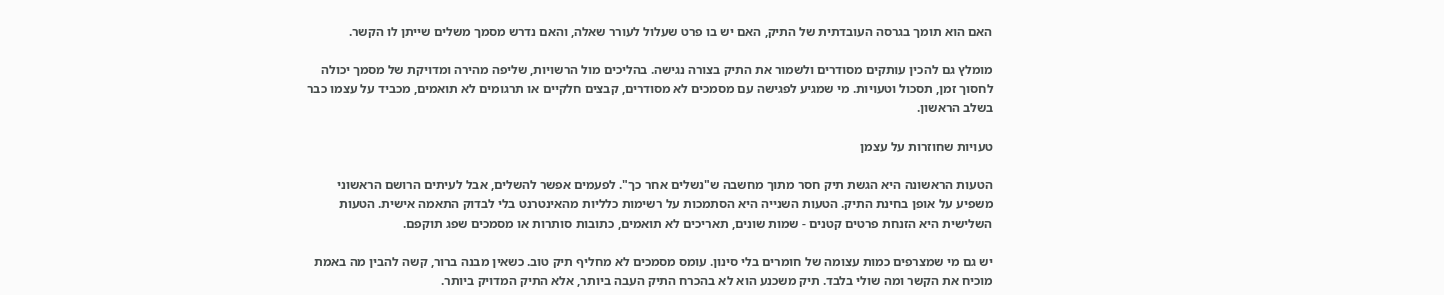האם הוא תומך בגרסה העובדתית של התיק, האם יש בו פרט שעלול לעורר שאלה, והאם נדרש מסמך משלים שייתן לו הקשר.

מומלץ גם להכין עותקים מסודרים ולשמור את התיק בצורה נגישה. בהליכים מול הרשויות, שליפה מהירה ומדויקת של מסמך יכולה לחסוך זמן, תסכול וטעויות. מי שמגיע לפגישה עם מסמכים לא מסודרים, קבצים חלקיים או תרגומים לא תואמים, מכביד על עצמו כבר בשלב הראשון.

טעויות שחוזרות על עצמן

הטעות הראשונה היא הגשת תיק חסר מתוך מחשבה ש"נשלים אחר כך". לפעמים אפשר להשלים, אבל לעיתים הרושם הראשוני משפיע על אופן בחינת התיק. הטעות השנייה היא הסתמכות על רשימות כלליות מהאינטרנט בלי לבדוק התאמה אישית. הטעות השלישית היא הזנחת פרטים קטנים - שמות שונים, תאריכים לא תואמים, כתובות סותרות או מסמכים שפג תוקפם.

יש גם מי שמצרפים כמות עצומה של חומרים בלי סינון. עומס מסמכים לא מחליף תיק טוב. כשאין מבנה ברור, קשה להבין מה באמת מוכיח את הקשר ומה שולי בלבד. תיק משכנע הוא לא בהכרח התיק העבה ביותר, אלא התיק המדויק ביותר.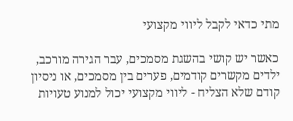מתי כדאי לקבל ליווי מקצועי

כאשר יש קושי בהשגת מסמכים, עבר הגירה מורכב, ילדים מקשרים קודמים, פערים בין מסמכים, או ניסיון קודם שלא הצליח - ליווי מקצועי יכול למנוע טעויות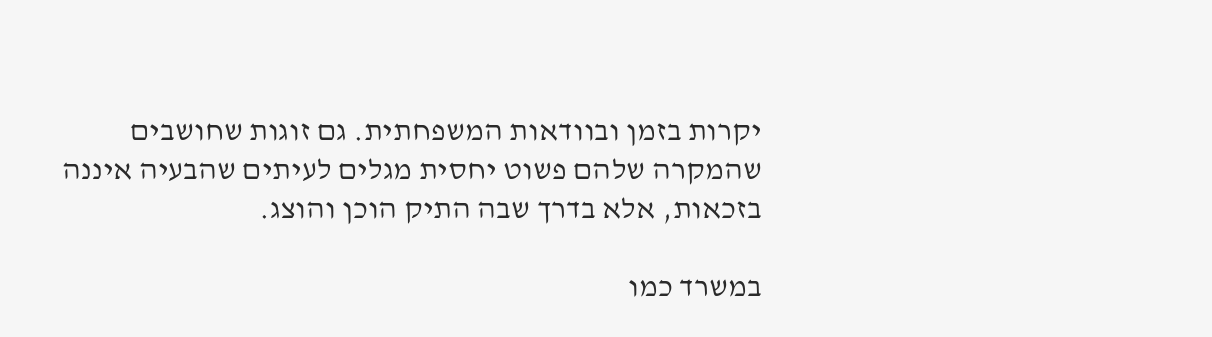יקרות בזמן ובוודאות המשפחתית. גם זוגות שחושבים שהמקרה שלהם פשוט יחסית מגלים לעיתים שהבעיה איננה בזכאות, אלא בדרך שבה התיק הוכן והוצג.

במשרד כמו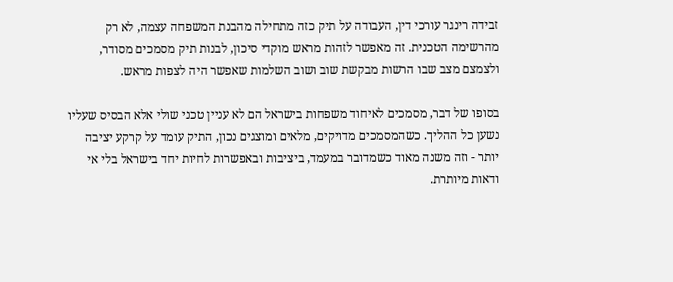זבידה רינגר עורכי דין, העבודה על תיק כזה מתחילה מהבנת המשפחה עצמה, לא רק מהרשימה הטכנית. זה מאפשר לזהות מראש מוקדי סיכון, לבנות תיק מסמכים מסודר, ולצמצם מצב שבו הרשות מבקשת שוב ושוב השלמות שאפשר היה לצפות מראש.

בסופו של דבר, מסמכים לאיחוד משפחות בישראל הם לא עניין טכני שולי אלא הבסיס שעליו נשען כל ההליך. כשהמסמכים מדויקים, מלאים ומוצגים נכון, התיק עומד על קרקע יציבה יותר - וזה משנה מאוד כשמדובר במעמד, ביציבות ובאפשרות לחיות יחד בישראל בלי אי ודאות מיותרת.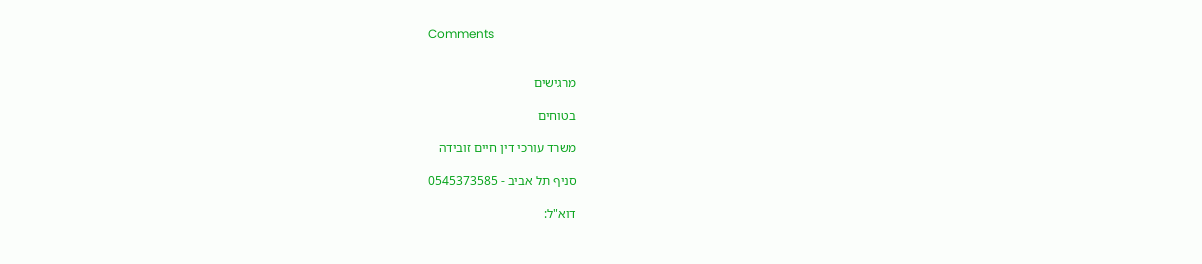Comments


מרגישים

בטוחים

משרד עורכי דין חיים זובידה

סניף תל אביב - 0545373585

דוא"ל: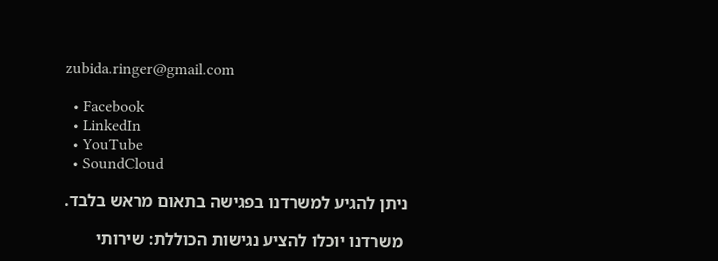zubida.ringer@gmail.com

  • Facebook
  • LinkedIn
  • YouTube
  • SoundCloud

ניתן להגיע למשרדנו בפגישה בתאום מראש בלבד.

 משרדנו יוכלו להציע נגישות הכוללת: שירותי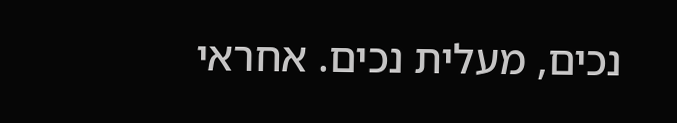נכים, מעלית נכים. אחראי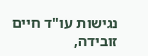נגישות עו"ד חיים זובידה,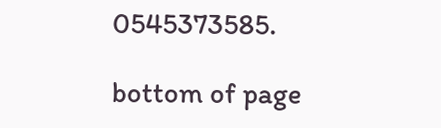0545373585.

bottom of page